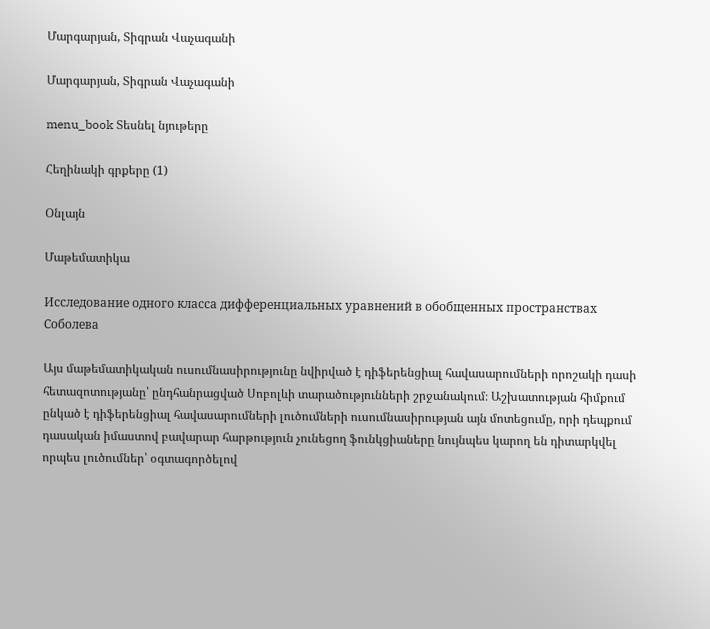Մարգարյան, Տիգրան Վաչագանի

Մարգարյան, Տիգրան Վաչագանի

menu_book Տեսնել նյութերը

Հեղինակի գրքերը (1)

Օնլայն

Մաթեմատիկա

Исследование одного класса дифференциальных уравнений в обобщенных пространствах Соболева

Այս մաթեմատիկական ուսումնասիրությունը նվիրված է դիֆերենցիալ հավասարումների որոշակի դասի հետազոտությանը՝ ընդհանրացված Սոբոլևի տարածությունների շրջանակում։ Աշխատության հիմքում ընկած է դիֆերենցիալ հավասարումների լուծումների ուսումնասիրության այն մոտեցումը, որի դեպքում դասական իմաստով բավարար հարթություն չունեցող ֆունկցիաները նույնպես կարող են դիտարկվել որպես լուծումներ՝ օգտագործելով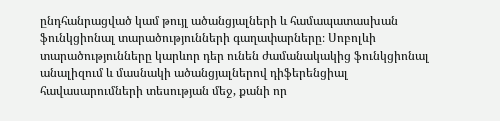ընդհանրացված կամ թույլ ածանցյալների և համապատասխան ֆունկցիոնալ տարածությունների գաղափարները։ Սոբոլևի տարածությունները կարևոր դեր ունեն ժամանակակից ֆունկցիոնալ անալիզում և մասնակի ածանցյալներով դիֆերենցիալ հավասարումների տեսության մեջ, քանի որ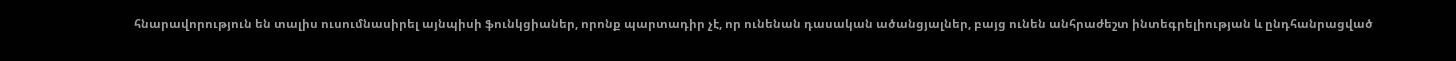հնարավորություն են տալիս ուսումնասիրել այնպիսի ֆունկցիաներ, որոնք պարտադիր չէ, որ ունենան դասական ածանցյալներ, բայց ունեն անհրաժեշտ ինտեգրելիության և ընդհանրացված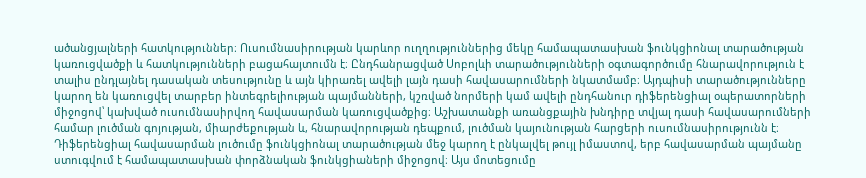ածանցյալների հատկություններ։ Ուսումնասիրության կարևոր ուղղություններից մեկը համապատասխան ֆունկցիոնալ տարածության կառուցվածքի և հատկությունների բացահայտումն է։ Ընդհանրացված Սոբոլևի տարածությունների օգտագործումը հնարավորություն է տալիս ընդլայնել դասական տեսությունը և այն կիրառել ավելի լայն դասի հավասարումների նկատմամբ։ Այդպիսի տարածությունները կարող են կառուցվել տարբեր ինտեգրելիության պայմանների, կշռված նորմերի կամ ավելի ընդհանուր դիֆերենցիալ օպերատորների միջոցով՝ կախված ուսումնասիրվող հավասարման կառուցվածքից։ Աշխատանքի առանցքային խնդիրը տվյալ դասի հավասարումների համար լուծման գոյության, միարժեքության և, հնարավորության դեպքում, լուծման կայունության հարցերի ուսումնասիրությունն է։ Դիֆերենցիալ հավասարման լուծումը ֆունկցիոնալ տարածության մեջ կարող է ընկալվել թույլ իմաստով, երբ հավասարման պայմանը ստուգվում է համապատասխան փորձնական ֆունկցիաների միջոցով։ Այս մոտեցումը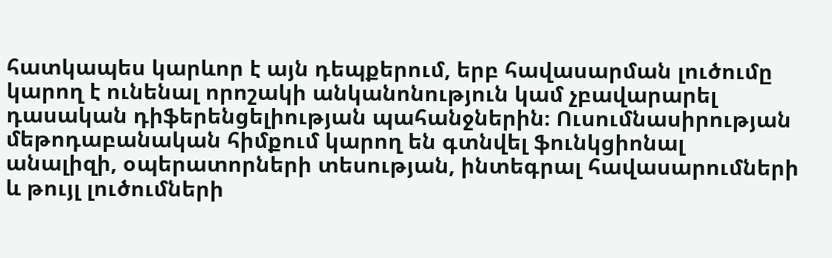հատկապես կարևոր է այն դեպքերում, երբ հավասարման լուծումը կարող է ունենալ որոշակի անկանոնություն կամ չբավարարել դասական դիֆերենցելիության պահանջներին։ Ուսումնասիրության մեթոդաբանական հիմքում կարող են գտնվել ֆունկցիոնալ անալիզի, օպերատորների տեսության, ինտեգրալ հավասարումների և թույլ լուծումների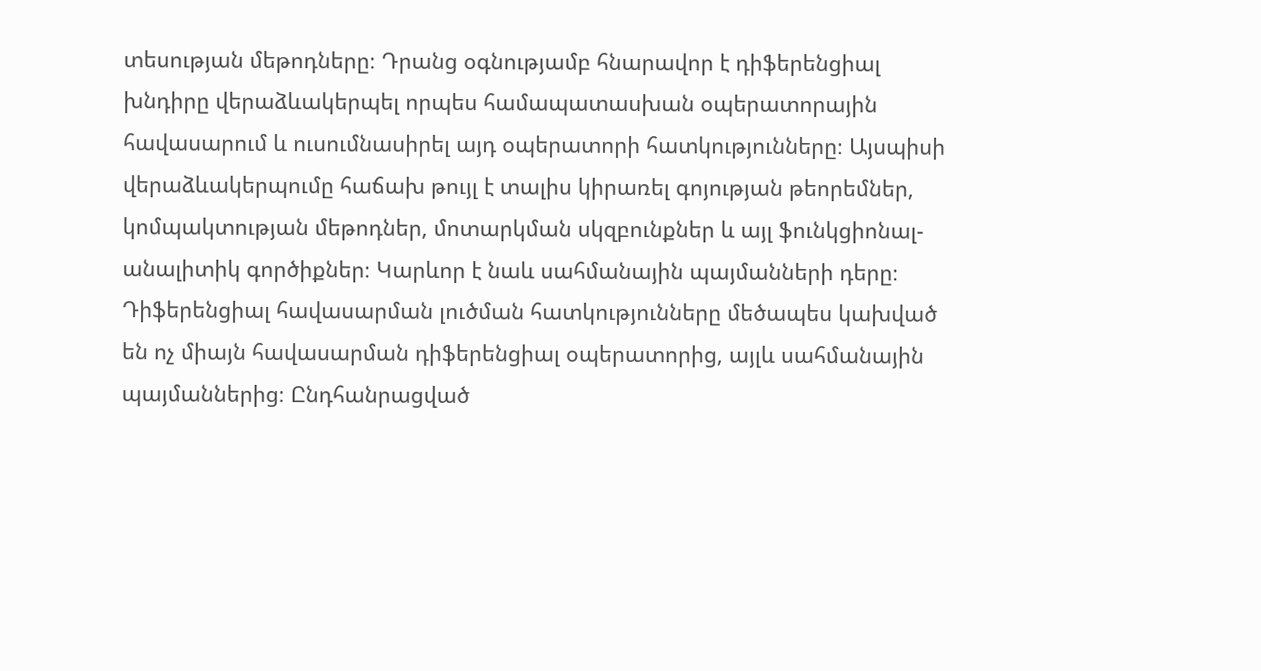տեսության մեթոդները։ Դրանց օգնությամբ հնարավոր է դիֆերենցիալ խնդիրը վերաձևակերպել որպես համապատասխան օպերատորային հավասարում և ուսումնասիրել այդ օպերատորի հատկությունները։ Այսպիսի վերաձևակերպումը հաճախ թույլ է տալիս կիրառել գոյության թեորեմներ, կոմպակտության մեթոդներ, մոտարկման սկզբունքներ և այլ ֆունկցիոնալ-անալիտիկ գործիքներ։ Կարևոր է նաև սահմանային պայմանների դերը։ Դիֆերենցիալ հավասարման լուծման հատկությունները մեծապես կախված են ոչ միայն հավասարման դիֆերենցիալ օպերատորից, այլև սահմանային պայմաններից։ Ընդհանրացված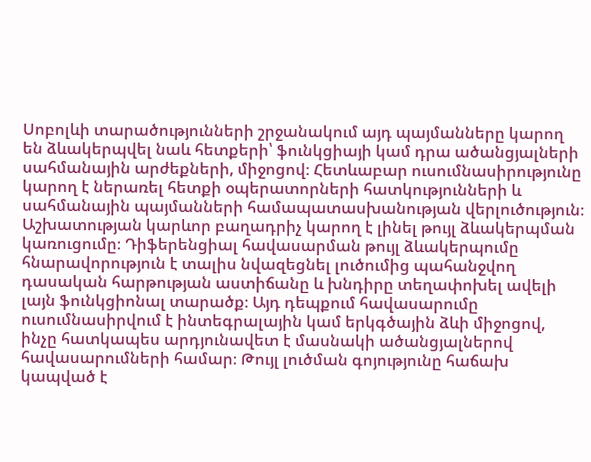Սոբոլևի տարածությունների շրջանակում այդ պայմանները կարող են ձևակերպվել նաև հետքերի՝ ֆունկցիայի կամ դրա ածանցյալների սահմանային արժեքների, միջոցով։ Հետևաբար ուսումնասիրությունը կարող է ներառել հետքի օպերատորների հատկությունների և սահմանային պայմանների համապատասխանության վերլուծություն։ Աշխատության կարևոր բաղադրիչ կարող է լինել թույլ ձևակերպման կառուցումը։ Դիֆերենցիալ հավասարման թույլ ձևակերպումը հնարավորություն է տալիս նվազեցնել լուծումից պահանջվող դասական հարթության աստիճանը և խնդիրը տեղափոխել ավելի լայն ֆունկցիոնալ տարածք։ Այդ դեպքում հավասարումը ուսումնասիրվում է ինտեգրալային կամ երկգծային ձևի միջոցով, ինչը հատկապես արդյունավետ է մասնակի ածանցյալներով հավասարումների համար։ Թույլ լուծման գոյությունը հաճախ կապված է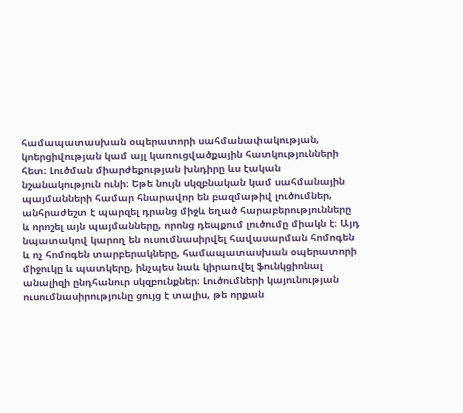համապատասխան օպերատորի սահմանափակության, կոերցիվության կամ այլ կառուցվածքային հատկությունների հետ։ Լուծման միարժեքության խնդիրը ևս էական նշանակություն ունի։ Եթե նույն սկզբնական կամ սահմանային պայմանների համար հնարավոր են բազմաթիվ լուծումներ, անհրաժեշտ է պարզել դրանց միջև եղած հարաբերությունները և որոշել այն պայմանները, որոնց դեպքում լուծումը միակն է։ Այդ նպատակով կարող են ուսումնասիրվել հավասարման հոմոգեն և ոչ հոմոգեն տարբերակները, համապատասխան օպերատորի միջուկը և պատկերը, ինչպես նաև կիրառվել ֆունկցիոնալ անալիզի ընդհանուր սկզբունքներ։ Լուծումների կայունության ուսումնասիրությունը ցույց է տալիս, թե որքան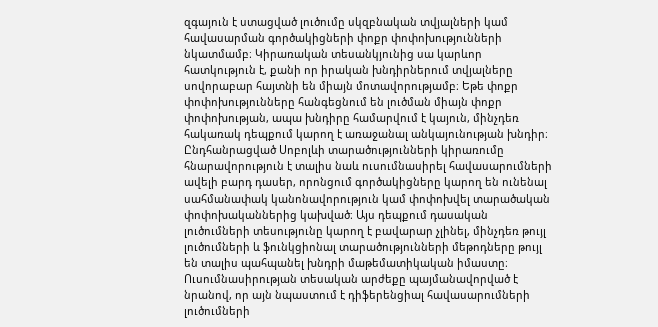զգայուն է ստացված լուծումը սկզբնական տվյալների կամ հավասարման գործակիցների փոքր փոփոխությունների նկատմամբ։ Կիրառական տեսանկյունից սա կարևոր հատկություն է, քանի որ իրական խնդիրներում տվյալները սովորաբար հայտնի են միայն մոտավորությամբ։ Եթե փոքր փոփոխությունները հանգեցնում են լուծման միայն փոքր փոփոխության, ապա խնդիրը համարվում է կայուն, մինչդեռ հակառակ դեպքում կարող է առաջանալ անկայունության խնդիր։ Ընդհանրացված Սոբոլևի տարածությունների կիրառումը հնարավորություն է տալիս նաև ուսումնասիրել հավասարումների ավելի բարդ դասեր, որոնցում գործակիցները կարող են ունենալ սահմանափակ կանոնավորություն կամ փոփոխվել տարածական փոփոխականներից կախված։ Այս դեպքում դասական լուծումների տեսությունը կարող է բավարար չլինել, մինչդեռ թույլ լուծումների և ֆունկցիոնալ տարածությունների մեթոդները թույլ են տալիս պահպանել խնդրի մաթեմատիկական իմաստը։ Ուսումնասիրության տեսական արժեքը պայմանավորված է նրանով, որ այն նպաստում է դիֆերենցիալ հավասարումների լուծումների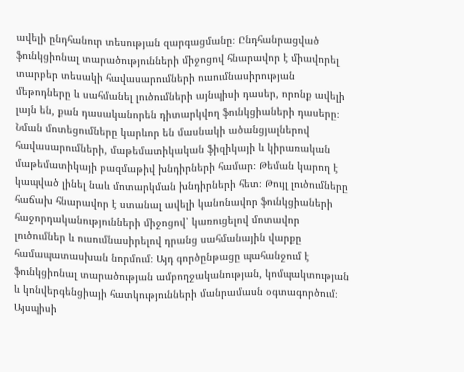ավելի ընդհանուր տեսության զարգացմանը։ Ընդհանրացված ֆունկցիոնալ տարածությունների միջոցով հնարավոր է միավորել տարբեր տեսակի հավասարումների ուսումնասիրության մեթոդները և սահմանել լուծումների այնպիսի դասեր, որոնք ավելի լայն են, քան դասականորեն դիտարկվող ֆունկցիաների դասերը։ Նման մոտեցումները կարևոր են մասնակի ածանցյալներով հավասարումների, մաթեմատիկական ֆիզիկայի և կիրառական մաթեմատիկայի բազմաթիվ խնդիրների համար։ Թեման կարող է կապված լինել նաև մոտարկման խնդիրների հետ։ Թույլ լուծումները հաճախ հնարավոր է ստանալ ավելի կանոնավոր ֆունկցիաների հաջորդականությունների միջոցով՝ կառուցելով մոտավոր լուծումներ և ուսումնասիրելով դրանց սահմանային վարքը համապատասխան նորմում։ Այդ գործընթացը պահանջում է ֆունկցիոնալ տարածության ամբողջականության, կոմպակտության և կոնվերգենցիայի հատկությունների մանրամասն օգտագործում։ Այսպիսի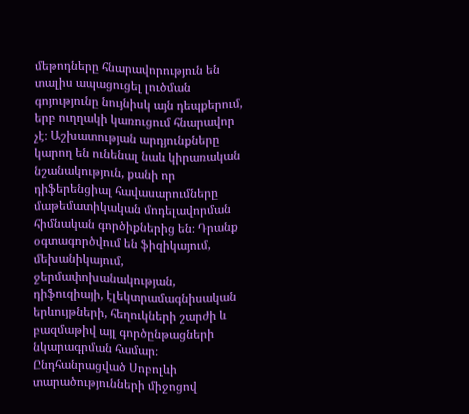մեթոդները հնարավորություն են տալիս ապացուցել լուծման գոյությունը նույնիսկ այն դեպքերում, երբ ուղղակի կառուցում հնարավոր չէ։ Աշխատության արդյունքները կարող են ունենալ նաև կիրառական նշանակություն, քանի որ դիֆերենցիալ հավասարումները մաթեմատիկական մոդելավորման հիմնական գործիքներից են։ Դրանք օգտագործվում են ֆիզիկայում, մեխանիկայում, ջերմափոխանակության, դիֆուզիայի, էլեկտրամագնիսական երևույթների, հեղուկների շարժի և բազմաթիվ այլ գործընթացների նկարագրման համար։ Ընդհանրացված Սոբոլևի տարածությունների միջոցով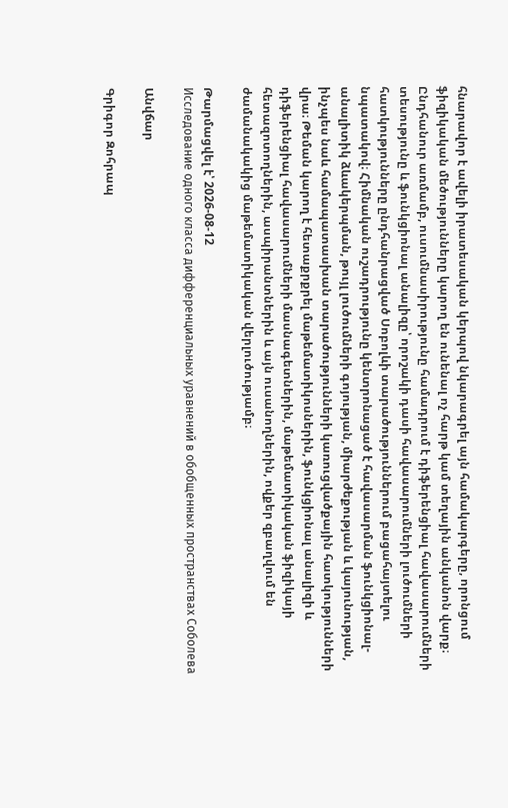հնարավոր է ավելի իրատեսական կերպով նկարագրել այն համակարգերը, որոնցում ֆիզիկական մեծությունները կարող են ունենալ ոչ հարթ կամ տեղային անկանոն վարք։ Ընդհանուր առմամբ, ուսումնասիրությունը համադրում է դիֆերենցիալ հավասարումների տեսությունը և ֆունկցիոնալ անալիզը՝ որոշակի դասի հավասարումների լուծումների հատկությունները ընդհանրացված Սոբոլևի տարածություններում բացահայտելու նպատակով։ Հիմնական ուշադրությունը կենտրոնացած է հավասարման ֆունկցիոնալ-անալիտիկ ձևակերպման, թույլ լուծումների գոյության, միարժեքության և կայունության, ինչպես նաև համապատասխան տարածությունների կառուցվածքային հատկությունների վրա։ Թեման կարող է հետաքրքրել մաթեմատիկոսներին, ֆունկցիոնալ անալիզի և դիֆերենցիալ հավասարումների մասնագետներին, մաթեմատիկական ֆիզիկայի հետազոտողներին, ասպիրանտներին և այն ուսանողներին, ովքեր զբաղվում են ժամանակակից մաթեմատիկական վերլուծությամբ։

Թարմացվել է՝ 2026-08-12
Исследование одного класса дифференциальных уравнений в обобщенных пространствах Соболева

Անվճար

Գրիգոր Զոհրապ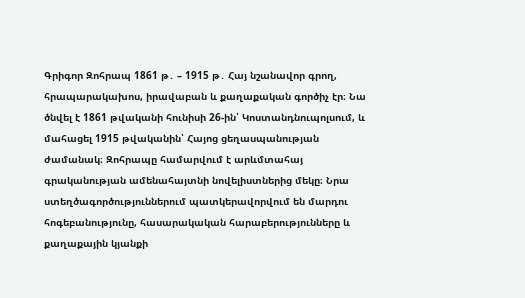Գրիգոր Զոհրապ 1861 թ․ – 1915 թ․ Հայ նշանավոր գրող, հրապարակախոս, իրավաբան և քաղաքական գործիչ էր։ Նա ծնվել է 1861 թվականի հունիսի 26-ին՝ Կոստանդնուպոլսում, և մահացել 1915 թվականին՝ Հայոց ցեղասպանության ժամանակ։ Զոհրապը համարվում է արևմտահայ գրականության ամենահայտնի նովելիստներից մեկը։ Նրա ստեղծագործություններում պատկերավորվում են մարդու հոգեբանությունը, հասարակական հարաբերությունները և քաղաքային կյանքի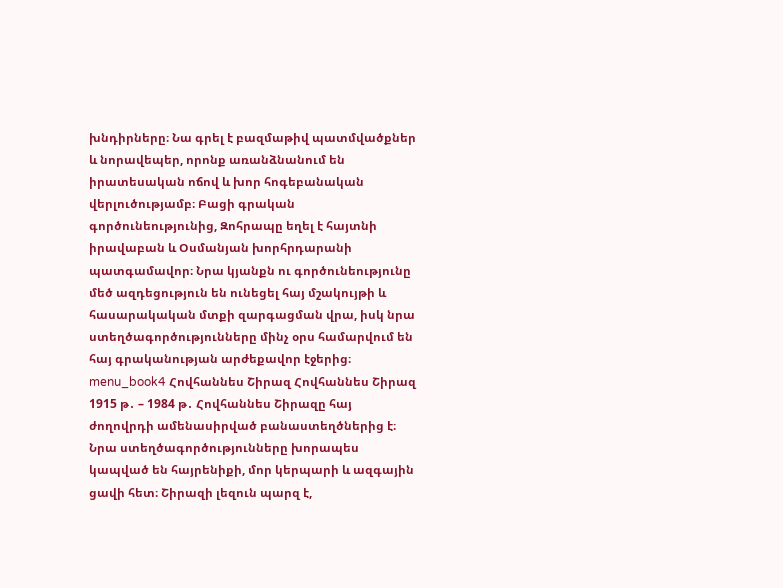խնդիրները։ Նա գրել է բազմաթիվ պատմվածքներ և նորավեպեր, որոնք առանձնանում են իրատեսական ոճով և խոր հոգեբանական վերլուծությամբ։ Բացի գրական գործունեությունից, Զոհրապը եղել է հայտնի իրավաբան և Օսմանյան խորհրդարանի պատգամավոր։ Նրա կյանքն ու գործունեությունը մեծ ազդեցություն են ունեցել հայ մշակույթի և հասարակական մտքի զարգացման վրա, իսկ նրա ստեղծագործությունները մինչ օրս համարվում են հայ գրականության արժեքավոր էջերից։ menu_book4 Հովհաննես Շիրազ Հովհաննես Շիրազ 1915 թ․ – 1984 թ․ Հովհաննես Շիրազը հայ ժողովրդի ամենասիրված բանաստեղծներից է։ Նրա ստեղծագործությունները խորապես կապված են հայրենիքի, մոր կերպարի և ազգային ցավի հետ։ Շիրազի լեզուն պարզ է,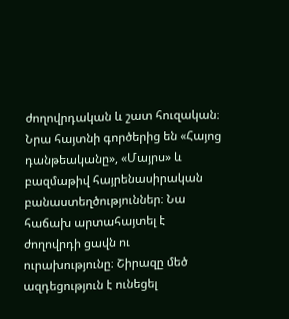ժողովրդական և շատ հուզական։ Նրա հայտնի գործերից են «Հայոց դանթեականը», «Մայրս» և բազմաթիվ հայրենասիրական բանաստեղծություններ։ Նա հաճախ արտահայտել է ժողովրդի ցավն ու ուրախությունը։ Շիրազը մեծ ազդեցություն է ունեցել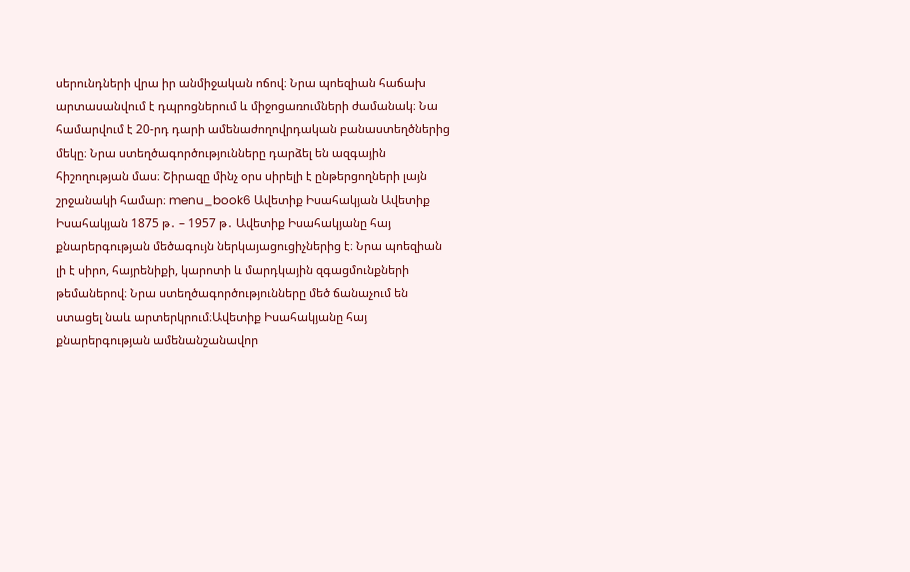սերունդների վրա իր անմիջական ոճով։ Նրա պոեզիան հաճախ արտասանվում է դպրոցներում և միջոցառումների ժամանակ։ Նա համարվում է 20-րդ դարի ամենաժողովրդական բանաստեղծներից մեկը։ Նրա ստեղծագործությունները դարձել են ազգային հիշողության մաս։ Շիրազը մինչ օրս սիրելի է ընթերցողների լայն շրջանակի համար։ menu_book6 Ավետիք Իսահակյան Ավետիք Իսահակյան 1875 թ․ – 1957 թ․ Ավետիք Իսահակյանը հայ քնարերգության մեծագույն ներկայացուցիչներից է։ Նրա պոեզիան լի է սիրո, հայրենիքի, կարոտի և մարդկային զգացմունքների թեմաներով։ Նրա ստեղծագործությունները մեծ ճանաչում են ստացել նաև արտերկրում։Ավետիք Իսահակյանը հայ քնարերգության ամենանշանավոր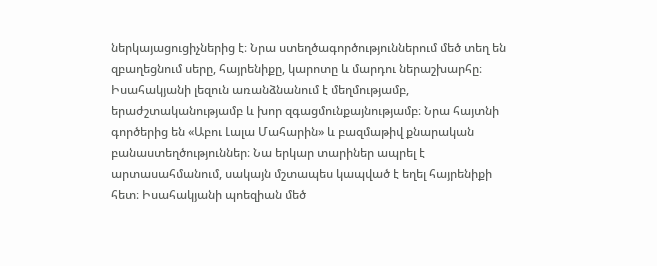ներկայացուցիչներից է։ Նրա ստեղծագործություններում մեծ տեղ են զբաղեցնում սերը, հայրենիքը, կարոտը և մարդու ներաշխարհը։ Իսահակյանի լեզուն առանձնանում է մեղմությամբ, երաժշտականությամբ և խոր զգացմունքայնությամբ։ Նրա հայտնի գործերից են «Աբու Լալա Մահարին» և բազմաթիվ քնարական բանաստեղծություններ։ Նա երկար տարիներ ապրել է արտասահմանում, սակայն մշտապես կապված է եղել հայրենիքի հետ։ Իսահակյանի պոեզիան մեծ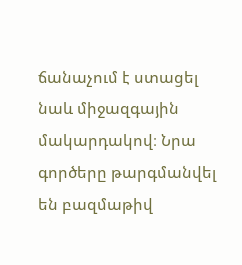ճանաչում է ստացել նաև միջազգային մակարդակով։ Նրա գործերը թարգմանվել են բազմաթիվ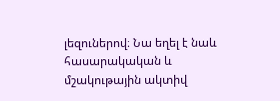լեզուներով։ Նա եղել է նաև հասարակական և մշակութային ակտիվ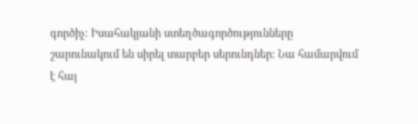գործիչ։ Իսահակյանի ստեղծագործությունները շարունակում են սիրել տարբեր սերունդներ։ Նա համարվում է հայ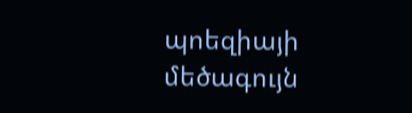պոեզիայի մեծագույն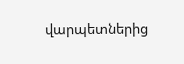վարպետներից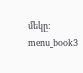մեկը։ menu_book3